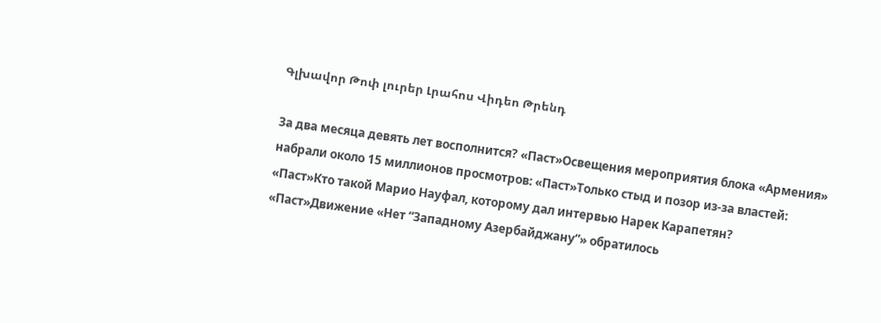Գլխավոր Թոփ լուրեր Լրահոս Վիդեո Թրենդ

За два месяца девять лет восполнится? «Паст»Освещения мероприятия блока «Армения» набрали около 15 миллионов просмотров: «Паст»Только стыд и позор из-за властей: «Паст»Кто такой Марио Науфал, которому дал интервью Нарек Карапетян? «Паст»Движение «Нет “Западному Азербайджану”» обратилось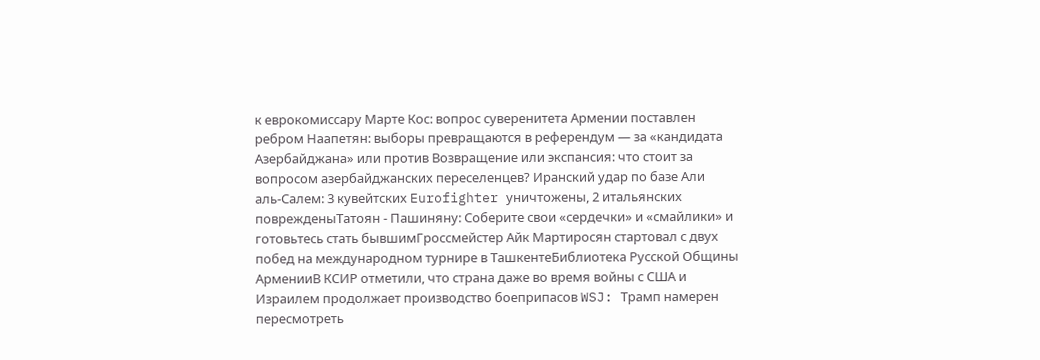к еврокомиссару Марте Кос: вопрос суверенитета Армении поставлен ребром Наапетян: выборы превращаются в референдум — за «кандидата Азербайджана» или против Возвращение или экспансия: что стоит за вопросом азербайджанских переселенцев? Иранский удар по базе Али аль‑Салем: 3 кувейтских Eurofighter уничтожены, 2 итальянских поврежденыТатоян - Пашиняну: Соберите свои «сердечки» и «смайлики» и готовьтесь стать бывшимГроссмейстер Айк Мартиросян стартовал с двух побед на международном турнире в ТашкентеБиблиотека Русской Общины АрменииВ КСИР отметили, что страна даже во время войны с США и Израилем продолжает производство боеприпасов WSJ: Трамп намерен пересмотреть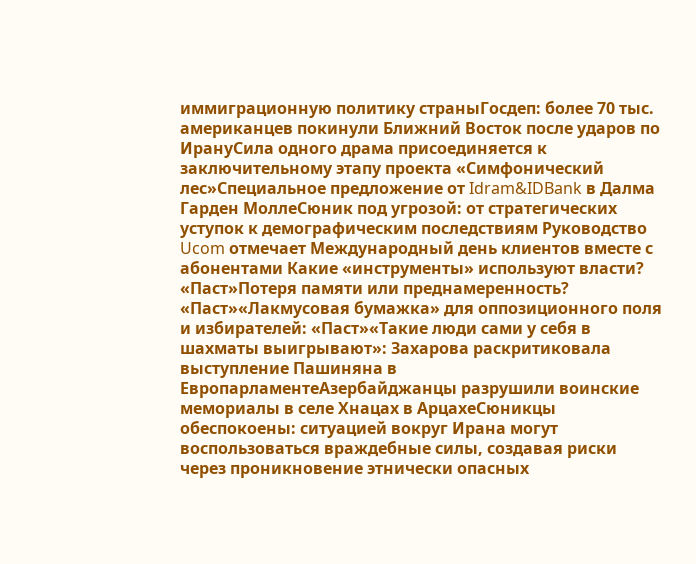иммиграционную политику страныГосдеп: более 70 тыс. американцев покинули Ближний Восток после ударов по ИрануСила одного драма присоединяется к заключительному этапу проекта «Симфонический лес»Специальное предложение от Idram&IDBank в Далма Гарден МоллеСюник под угрозой: от стратегических уступок к демографическим последствиям Руководство Ucom отмечает Международный день клиентов вместе с абонентами Какие «инструменты» используют власти? «Паст»Потеря памяти или преднамеренность? «Паст»«Лакмусовая бумажка» для оппозиционного поля и избирателей: «Паст»«Такие люди сами у себя в шахматы выигрывают»: Захарова раскритиковала выступление Пашиняна в ЕвропарламентеАзербайджанцы разрушили воинские мемориалы в селе Хнацах в АрцахеСюникцы обеспокоены: ситуацией вокруг Ирана могут воспользоваться враждебные силы, создавая риски через проникновение этнически опасных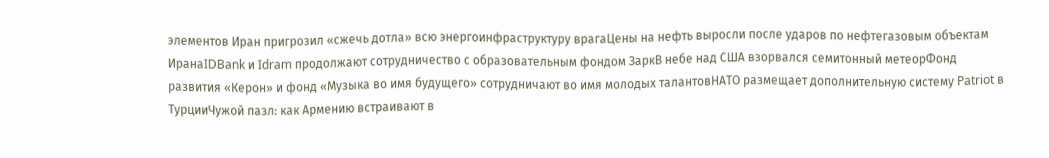элементов Иран пригрозил «сжечь дотла» всю энергоинфраструктуру врагаЦены на нефть выросли после ударов по нефтегазовым объектам ИранаIDBank и Idram продолжают сотрудничество с образовательным фондом ЗаркВ небе над США взорвался семитонный метеорФонд развития «Керон» и фонд «Музыка во имя будущего» сотрудничают во имя молодых талантовНАТО размещает дополнительную систему Patriot в ТурцииЧужой пазл: как Армению встраивают в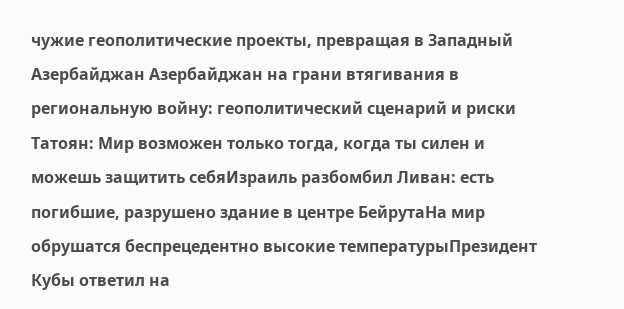чужие геополитические проекты, превращая в Западный Азербайджан Азербайджан на грани втягивания в региональную войну: геополитический сценарий и риски Татоян: Мир возможен только тогда, когда ты силен и можешь защитить себяИзраиль разбомбил Ливан: есть погибшие, разрушено здание в центре БейрутаНа мир обрушатся беспрецедентно высокие температурыПрезидент Кубы ответил на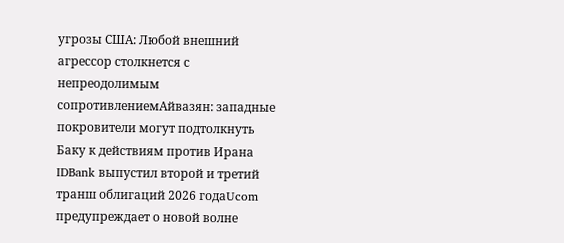угрозы США: Любой внешний агрессор столкнется с непреодолимым сопротивлениемАйвазян: западные покровители могут подтолкнуть Баку к действиям против Ирана IDBank выпустил второй и третий транш облигаций 2026 годаUcom предупреждает о новой волне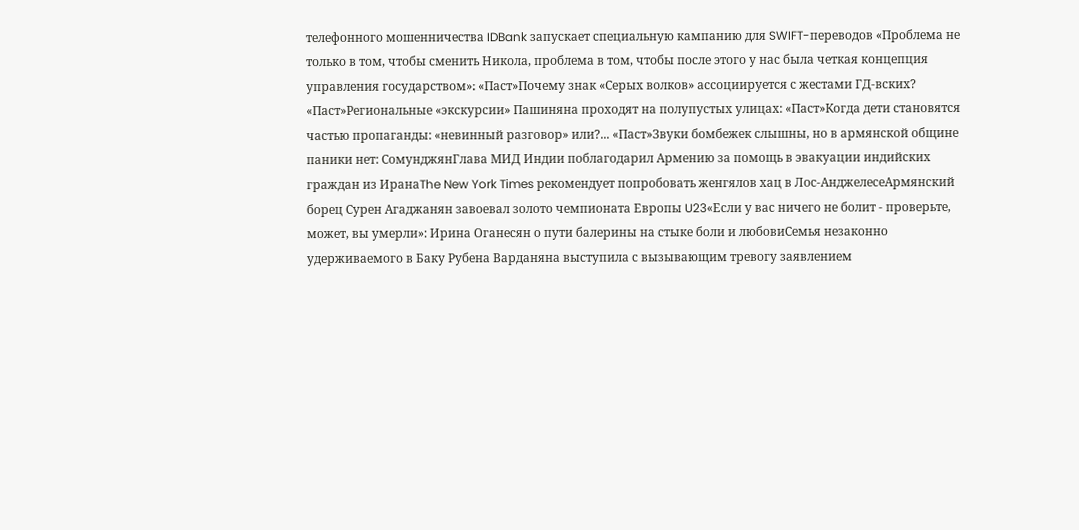телефонного мошенничества IDBank запускает специальную кампанию для SWIFT-переводов «Проблема не только в том, чтобы сменить Никола, проблема в том, чтобы после этого у нас была четкая концепция управления государством»։ «Паст»Почему знак «Серых волков» ассоциируется с жестами ГД-вских? «Паст»Региональные «экскурсии» Пашиняна проходят на полупустых улицах: «Паст»Когда дети становятся частью пропаганды: «невинный разговор» или?... «Паст»Звуки бомбежек слышны, но в армянской общине паники нет: СомунджянГлава МИД Индии поблагодарил Армению за помощь в эвакуации индийских граждан из ИранаThe New York Times рекомендует попробовать женгялов хац в Лос-АнджелесеАрмянский борец Сурен Агаджанян завоевал золото чемпионата Европы U23«Если у вас ничего не болит - проверьте, может, вы умерли»: Ирина Оганесян о пути балерины на стыке боли и любовиСемья незаконно удерживаемого в Баку Рубена Варданяна выступила с вызывающим тревогу заявлением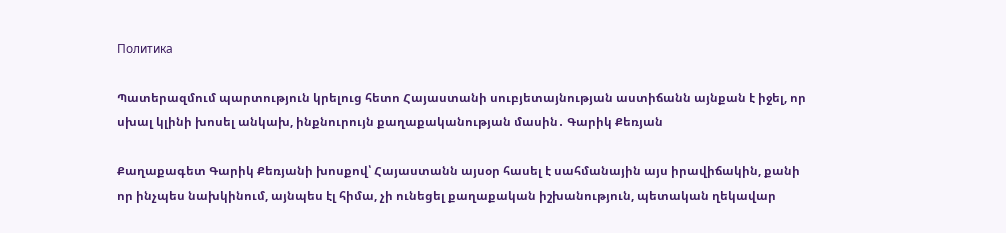Политика

Պատերազմում պարտություն կրելուց հետո Հայաստանի սուբյետայնության աստիճանն այնքան է իջել, որ սխալ կլինի խոսել անկախ, ինքնուրույն քաղաքականության մասին․ Գարիկ Քեռյան

Քաղաքագետ Գարիկ Քեռյանի խոսքով՝ Հայաստանն այսօր հասել է սահմանային այս իրավիճակին, քանի որ ինչպես նախկինում, այնպես էլ հիմա, չի ունեցել քաղաքական իշխանություն, պետական ղեկավար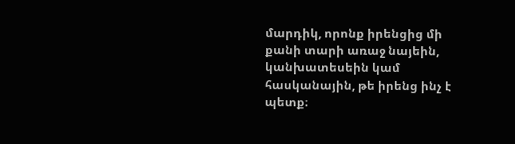մարդիկ, որոնք իրենցից մի քանի տարի առաջ նայեին, կանխատեսեին կամ հասկանային, թե իրենց ինչ է պետք։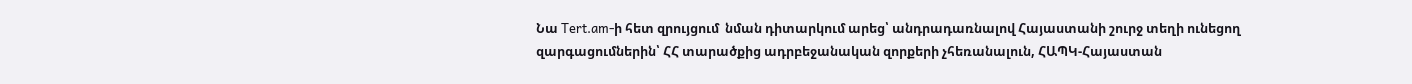Նա Tert.am-ի հետ զրույցում  նման դիտարկում արեց՝ անդրադառնալով Հայաստանի շուրջ տեղի ունեցող զարգացումներին՝ ՀՀ տարածքից ադրբեջանական զորքերի չհեռանալուն, ՀԱՊԿ-Հայաստան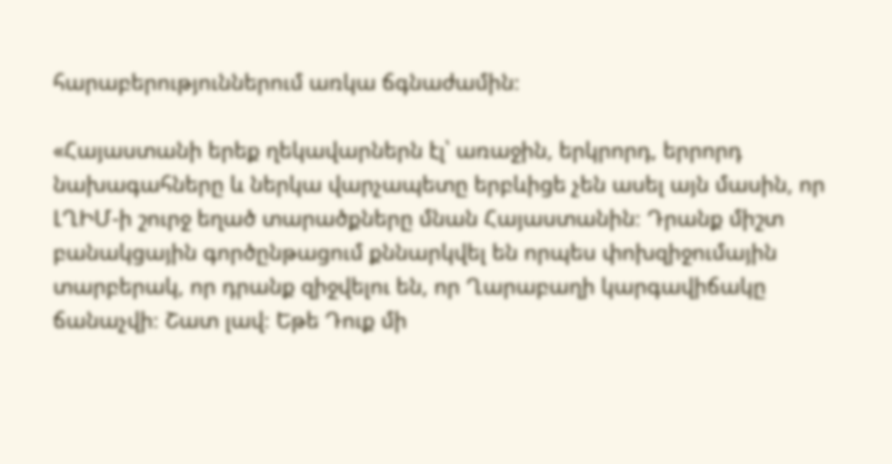հարաբերություններում առկա ճգնաժամին։

«Հայաստանի երեք ղեկավարներն էլ՝ առաջին, երկրորդ, երրորդ նախագահները և ներկա վարչապետը երբևիցե չեն ասել այն մասին, որ ԼՂԻՄ-ի շուրջ եղած տարածքները մնան Հայաստանին։ Դրանք միշտ բանակցային գործընթացում քննարկվել են որպես փոխզիջումային տարբերակ, որ դրանք զիջվելու են, որ Ղարաբաղի կարգավիճակը ճանաչվի։ Շատ լավ։ Եթե Դուք մի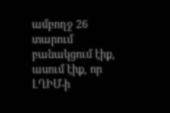ամբողջ 26 տարում բանակցում էիք, ասում էիք, որ ԼՂԻՄ-ի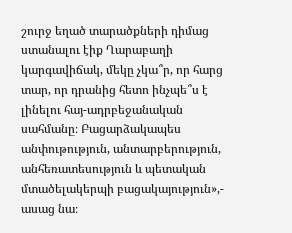շուրջ եղած տարածքների դիմաց ստանալու էիք Ղարաբաղի կարգավիճակ, մեկը չկա՞ր, որ հարց տար, որ դրանից հետո ինչպե՞ս է լինելու հայ-ադրբեջանական սահմանը։ Բացարձակապես անփութություն, անտարբերություն, անհեռատեսություն և պետական մտածելակերպի բացակայություն»,- ասաց նա։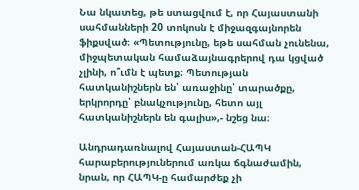Նա նկատեց, թե ստացվում է, որ Հայաստանի սահմանների 20 տոկոսն է միջազգայնորեն ֆիքսված։ «Պետությունը, եթե սահման չունենա, միջպետական համաձայնագրերով դա կցված չլինի, ո՞ւմն է պետք։ Պետության հատկանիշներն են՝ առաջինը՝ տարածքը, երկրորդը՝ բնակչությունը, հետո այլ հատկանիշներն են գալիս»,- նշեց նա։

Անդրադառնալով Հայաստան-ՀԱՊԿ հարաբերություներում առկա ճգնաժամին, նրան, որ ՀԱՊԿ-ը համարժեք չի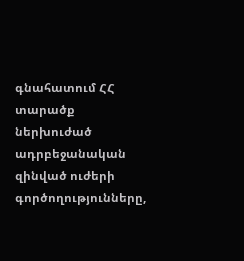գնահատում ՀՀ տարածք ներխուժած ադրբեջանական զինված ուժերի գործողությունները,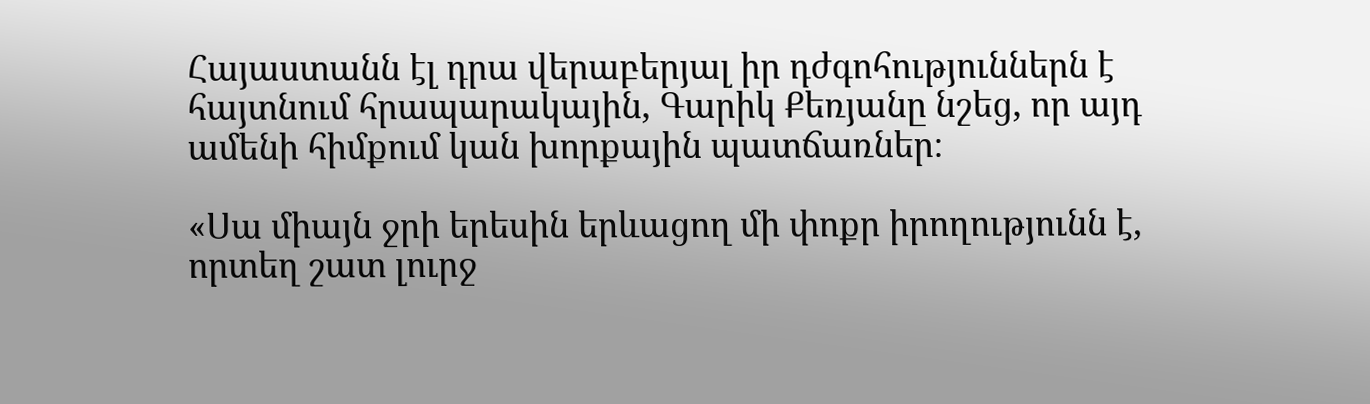Հայաստանն էլ դրա վերաբերյալ իր դժգոհություններն է հայտնում հրապարակային, Գարիկ Քեռյանը նշեց, որ այդ ամենի հիմքում կան խորքային պատճառներ։

«Սա միայն ջրի երեսին երևացող մի փոքր իրողությունն է, որտեղ շատ լուրջ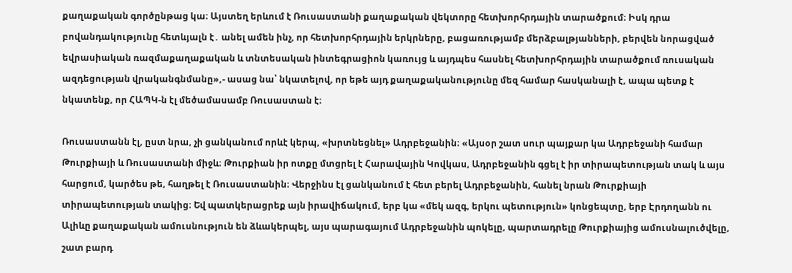քաղաքական գործընթաց կա։ Այստեղ երևում է Ռուսաստանի քաղաքական վեկտորը հետխորհրդային տարածքում։ Իսկ դրա բովանդակությունը հետևյալն է․ անել ամեն ինչ, որ հետխորհրդային երկրները, բացառությամբ մերձբալթյանների, բերվեն նորացված եվրասիական ռազմաքաղաքական և տնտեսական ինտեգրացիոն կառույց և այդպես հասնել հետխորհրդային տարածքում ռուսական ազդեցության վրականգնմանը»,- ասաց նա՝ նկատելով, որ եթե այդ քաղաքականությունը մեզ համար հասկանալի է, ապա պետք է նկատենք, որ ՀԱՊԿ-ն էլ մեծամասամբ Ռուսաստան է։

Ռուսաստանն էլ, ըստ նրա, չի ցանկանում որևէ կերպ, «խրտնեցնել» Ադրբեջանին։ «Այսօր շատ սուր պայքար կա Ադրբեջանի համար Թուրքիայի և Ռուսաստանի միջև։ Թուրքիան իր ոտքը մտցրել է Հարավային Կովկաս, Ադրբեջանին գցել է իր տիրապետության տակ և այս հարցում, կարծես թե, հաղթել է Ռուսաստանին։ Վերջինս էլ ցանկանում է հետ բերել Ադրբեջանին, հանել նրան Թուրքիայի տիրապետության տակից։ Եվ պատկերացրեք այն իրավիճակում, երբ կա «մեկ ազգ, երկու պետություն» կոնցեպտը, երբ Էրդողանն ու Ալիևը քաղաքական ամուսնություն են ձևակերպել, այս պարագայում Ադրբեջանին պոկելը, պարտադրելը Թուրքիայից ամուսնալուծվելը, շատ բարդ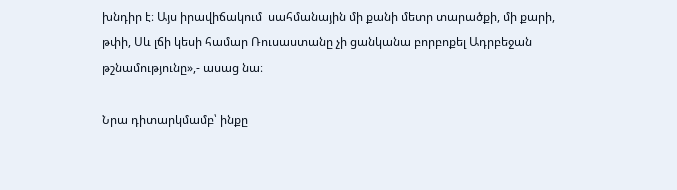խնդիր է։ Այս իրավիճակում  սահմանային մի քանի մետր տարածքի, մի քարի, թփի, Սև լճի կեսի համար Ռուսաստանը չի ցանկանա բորբոքել Ադրբեջան թշնամությունը»,- ասաց նա։

Նրա դիտարկմամբ՝ ինքը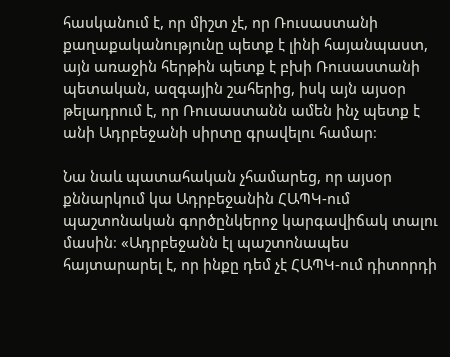հասկանում է, որ միշտ չէ, որ Ռուսաստանի քաղաքականությունը պետք է լինի հայանպաստ, այն առաջին հերթին պետք է բխի Ռուսաստանի պետական, ազգային շահերից, իսկ այն այսօր թելադրում է, որ Ռուսաստանն ամեն ինչ պետք է անի Ադրբեջանի սիրտը գրավելու համար։

Նա նաև պատահական չհամարեց, որ այսօր քննարկում կա Ադրբեջանին ՀԱՊԿ-ում պաշտոնական գործընկերոջ կարգավիճակ տալու մասին։ «Ադրբեջանն էլ պաշտոնապես հայտարարել է, որ ինքը դեմ չէ ՀԱՊԿ-ում դիտորդի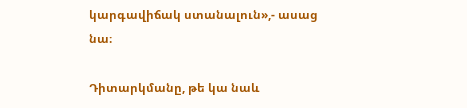կարգավիճակ ստանալուն»,- ասաց նա։

Դիտարկմանը, թե կա նաև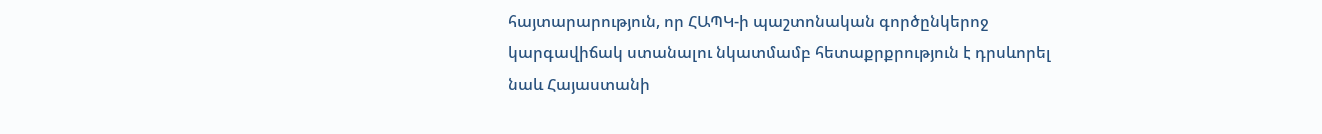հայտարարություն, որ ՀԱՊԿ-ի պաշտոնական գործընկերոջ կարգավիճակ ստանալու նկատմամբ հետաքրքրություն է դրսևորել նաև Հայաստանի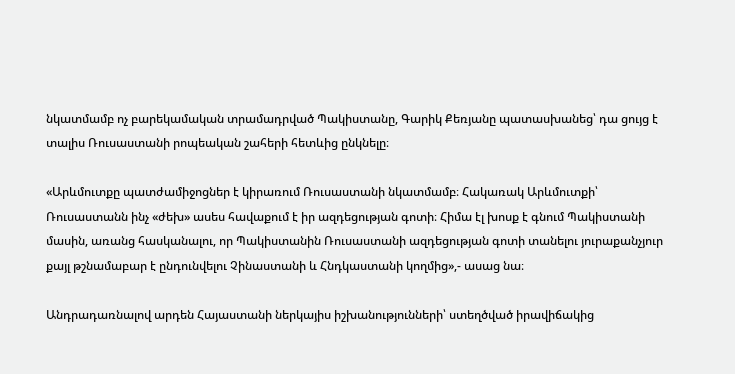նկատմամբ ոչ բարեկամական տրամադրված Պակիստանը, Գարիկ Քեռյանը պատասխանեց՝ դա ցույց է տալիս Ռուսաստանի րոպեական շահերի հետևից ընկնելը։

«Արևմուտքը պատժամիջոցներ է կիրառում Ռուսաստանի նկատմամբ։ Հակառակ Արևմուտքի՝ Ռուսաստանն ինչ «ժեխ» ասես հավաքում է իր ազդեցության գոտի։ Հիմա էլ խոսք է գնում Պակիստանի մասին, առանց հասկանալու, որ Պակիստանին Ռուսաստանի ազդեցության գոտի տանելու յուրաքանչյուր քայլ թշնամաբար է ընդունվելու Չինաստանի և Հնդկաստանի կողմից»,- ասաց նա։

Անդրադառնալով արդեն Հայաստանի ներկայիս իշխանությունների՝ ստեղծված իրավիճակից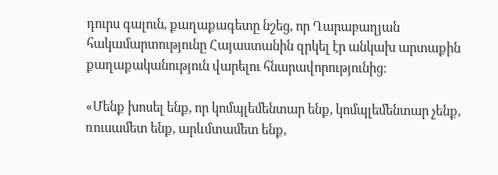դուրս գալուն, քաղաքագետը նշեց, որ Ղարաբաղյան հակամարտությունը Հայաստանին զրկել էր անկախ արտաքին քաղաքականություն վարելու հնարավորությունից։

«Մենք խոսել ենք, որ կոմպլեմենտար ենք, կոմպլեմենտար չենք, ռուսամետ ենք, արևմտամետ ենք,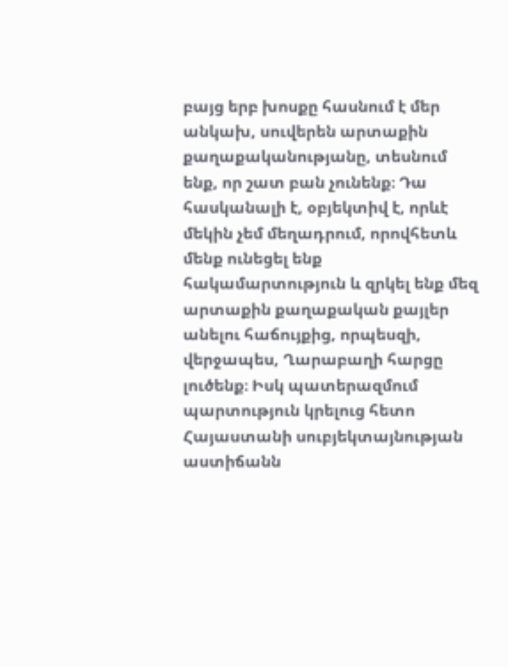բայց երբ խոսքը հասնում է մեր անկախ, սուվերեն արտաքին քաղաքականությանը, տեսնում ենք, որ շատ բան չունենք։ Դա հասկանալի է, օբյեկտիվ է, որևէ մեկին չեմ մեղադրում, որովհետև մենք ունեցել ենք հակամարտություն և զրկել ենք մեզ  արտաքին քաղաքական քայլեր անելու հաճույքից, որպեսզի, վերջապես, Ղարաբաղի հարցը լուծենք։ Իսկ պատերազմում պարտություն կրելուց հետո Հայաստանի սուբյեկտայնության աստիճանն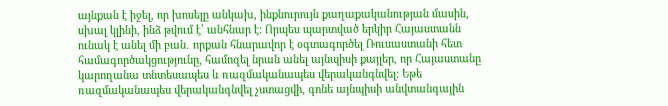այնքան է իջել, որ խոսելը անկախ, ինքնուրույն քաղաքականության մասին, սխալ կլինի, ինձ թվում է՝ անհնար է։ Որպես պարտված երկիր Հայաստանն ունակ է անել մի բան․ որքան հնարավոր է օգտագործել Ռուսաստանի հետ համագործակցությունը, համոզել նրան անել այնպիսի քայլեր, որ Հայաստանը կարողանա տնտեսապես և ռազմականապես վերականգնվել։ Եթե ռազմականապես վերականգնվել չստացվի, գոնե այնպիսի անվտանգային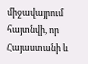միջավայրում հայտնվի, որ Հայաստանի և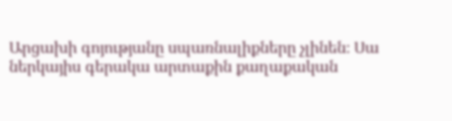Արցախի գոյությանը սպառնալիքները չլինեն։ Սա ներկայիս գերակա արտաքին քաղաքական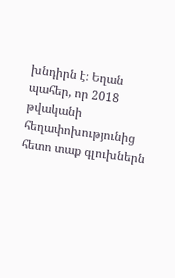խնդիրն է։ Եղան պահեր, որ 2018 թվականի հեղափոխությունից հետո տաք գլուխներն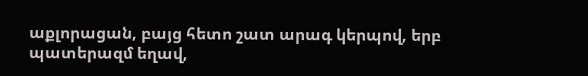աքլորացան, բայց հետո շատ արագ կերպով, երբ պատերազմ եղավ,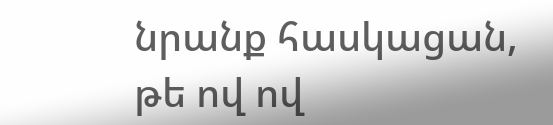նրանք հասկացան, թե ով ով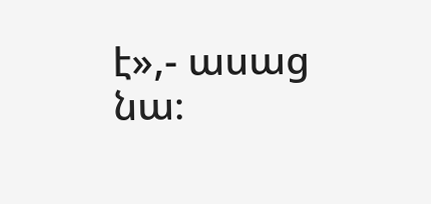է»,- ասաց նա։